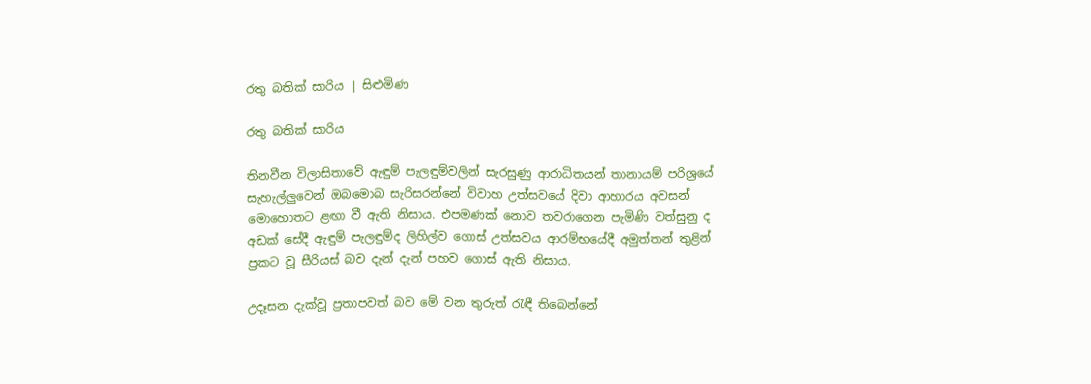රතු බතික් සාරිය | සිළුමිණ

රතු බතික් සාරිය

තිනවීන විලාසිතාවේ ඇඳුම් පැලඳුම්වලින් සැරසුණු ආරාධිතයන් තානායම් පරිශ්‍රයේ සැහැල්ලුවෙන් ඔබමොබ සැරිසරන්නේ විවාහ උත්සවයේ දිවා ආහාරය අවසන් මොහොතට ළඟා වී ඇති නිසාය. එපමණක් නොව තවරාගෙන පැමිණි වත්සුනු ද අඩක් සේදී ඇඳුම් පැලඳුම්ද ලිහිල්ව ගොස් උත්සවය ආරම්භයේදී අමුත්තන් තුළින් ප්‍රකට වූ සීරියස් බව දැන් දැන් පහව ගොස් ඇති නිසාය.

උදෑසන දැක්වූ ප්‍රතාපවත් බව මේ වන තුරුත් රැඳී තිබෙන්නේ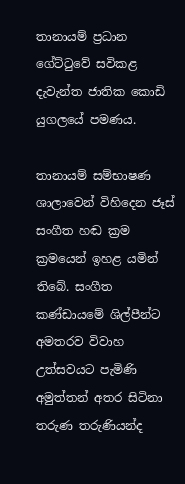තානායම් ප්‍රධාන ගේට්ටුවේ සවිකළ දැවැන්ත ජාතික කොඩි යුගලයේ පමණය.

තානායම් සම්භාෂණ ශාලාවෙන් විහිදෙන ජෑස් සංගීත හඬ ක්‍රම ක්‍රමයෙන් ඉහළ යමින් තිබේ. සංගීත කණ්ඩායමේ ශිල්පීන්ට අමතරව විවාහ උත්සවයට පැමිණි අමුත්තන් අතර සිටිනා තරුණ තරුණියන්ද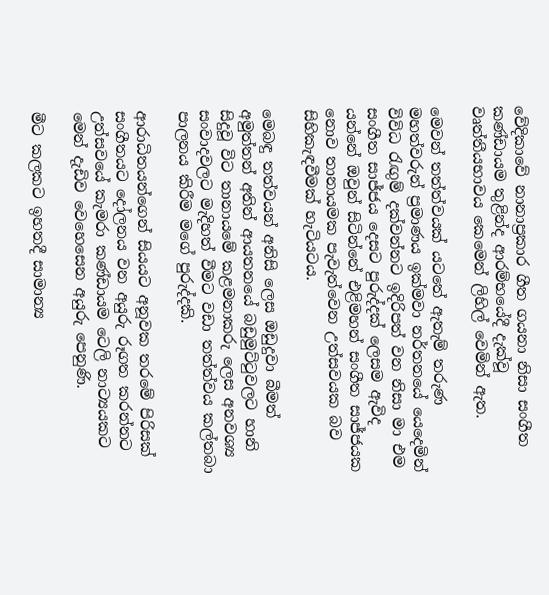වේදිකාවේ නානාප්‍රකාර ගීත ගයනා නිසා සංගීත කණ්ඩායම තුළින්ද ආරම්භයේදී දැක්වූ වෘත්තීයභාවය කෙමෙන් ලිහිල් වෙමින් ඇත.

මෙවන් තත්ත්වයක් යටතේ ඇතැම් තරුණ මහත්වරුන් ප්‍රමාණය ඉක්මවා නර්තනයේ යෙදෙමින් විවිධ රැඟුම් දක්වන්නට ඉදිරිපත් වන නිසා මා එම සංගීත සාජ්ජය දෙසට පුරුද්දක් ලෙසම ඇවිද යන්නේ ඔවුන් සිටින්නේ එළිමහන් සංගීත සාජ්ජයක නොව තානායමක පැවැත්වෙන උත්සවයක බව සිහිකැඳවීමක් හැටියටය.

මෙබඳු තත්වයන් අනිසි ලෙස ඔඩුදුවා බීමත් අමුත්තන් අතින් ආයතනයේ බඩුමුට්ටුවලට හානි සිදුවූ විට තානායමේ කළමනාකරු ලෙස අනවශ්‍ය සංවාදවලට මැදිහත් වීමට වඩා තත්ත්වය කල්තබා පාලනය කිරීම මගේ පුරුද්දකි.

ආරාධිතයන්ගෙන් සියයට අනූවක තරමේ පිරිසක් සංගීතයට දෝලනය වන අයුරු රූගත කරන්නට උත්සවයේ කැමරා කණ්ඩායම ටෙලි නාට්‍යයකට මෙන් දැඩිව වෙහෙසෙන අයුරු පෙනුණි.

මීට කලකට ඉහතදී සාමාන්‍ය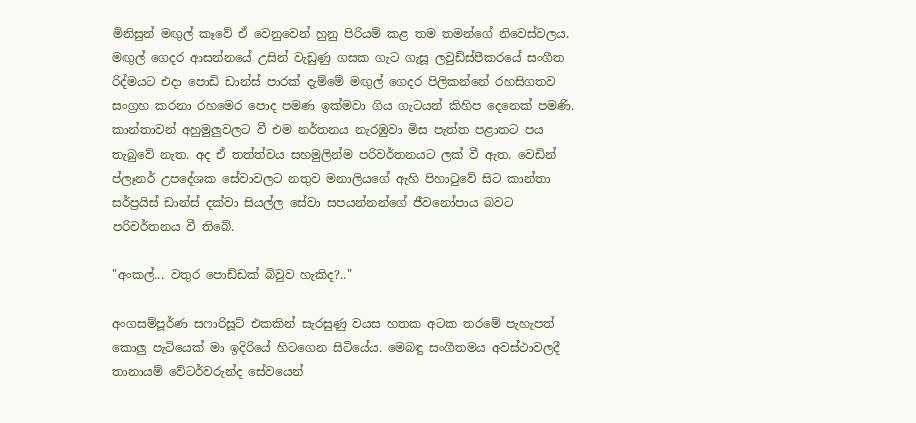මිනිසුන් මඟුල් කෑවේ ඒ වෙනුවෙන් හුනු පිරියම් කළ තම තමන්ගේ නිවෙස්වලය. මඟුල් ගෙදර ආසන්නයේ උසින් වැඩුණු ගසක ගැට ගැසූ ලවුඩ්ස්පීකරයේ සංගීත රිද්මයට එදා පොඩි ඩාන්ස් පාරක් දැම්මේ මඟුල් ගෙදර පිලිකන්නේ රහසිගතව සංග්‍රහ කරනා රහමෙර පොද පමණ ඉක්මවා ගිය ගැටයන් කිහිප දෙනෙක් පමණි. කාන්තාවන් අහුමුලුවලට වී එම නර්තනය නැරඹුවා මිස පැත්ත පළාතට පය තැබුවේ නැත. අද ඒ තත්ත්වය සහමුලින්ම පරිවර්තනයට ලක් වී ඇත. වෙඩින් ප්ලෑනර් උපදේශක සේවාවලට නතුව මනාලියගේ ඇහි පිහාටුවේ සිට කාන්තා සර්ප්‍රයිස් ඩාන්ස් දක්වා සියල්ල සේවා සපයන්නන්ගේ ජීවනෝපාය බවට පරිවර්තනය වී තිබේ.

"අංකල්... වතුර පොඩ්ඩක් බිවුව හැකිද?.."

අංගසම්පූර්ණ සෆාරිසූට් එකකින් සැරසුණු වයස හතක අටක තරමේ පැහැපත් කොලු පැටියෙක් මා ඉදිරියේ හිටගෙන සිටියේය. මෙබඳු සංගීතමය අවස්ථාවලදී තානායම් වේටර්වරුන්ද සේවයෙන්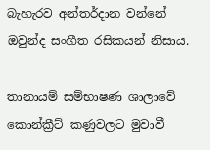බැහැරව අන්තර්දාන වන්නේ ඔවුන්ද සංගීත රසිකයන් නිසාය.

තානායම් සම්භාෂණ ශාලාවේ කොන්ක්‍රීට් කණුවලට මුවාවී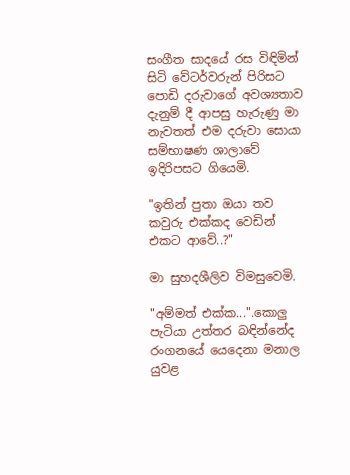සංගීත සාදයේ රස විඳිමින් සිටි වේටර්වරුන් පිරිසට පොඩි දරුවාගේ අවශ්‍යතාව දැනුම් දී ආපසු හැරුණු මා නැවතත් එම දරුවා සොයා සම්භාෂණ ශාලාවේ ඉදිරිපසට ගියෙමි.

"ඉතින් පුතා ඔයා තව කවුරු එක්කද වෙඩින් එකට ආවේ..?"

මා සුහදශීලිව විමසුවෙමි.

"අම්මත් එක්ක...".කොලු පැටියා උත්තර බඳින්නේද රංගනයේ යෙදෙනා මනාල යුවළ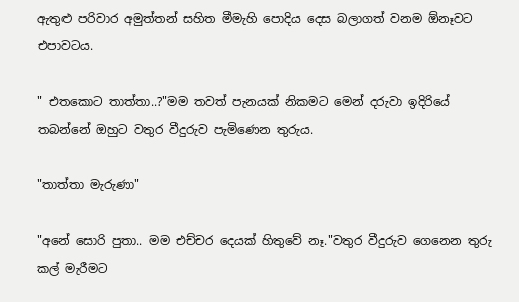ඇතුළු පරිවාර අමුත්තන් සහිත මීමැහි පොදිය දෙස බලාගත් වනම ඕනෑවට එපාවටය.

" එතකොට තාත්තා..?"මම තවත් පැනයක් නිකමට මෙන් දරුවා ඉදිරියේ තබන්නේ ඔහුට වතුර වීදුරුව පැමිණෙන තුරුය.

"තාත්තා මැරුණා"

"අනේ සොරි පුතා.. මම එච්චර දෙයක් හිතුවේ නෑ."වතුර වීදුරුව ගෙනෙන තුරු කල් මැරීමට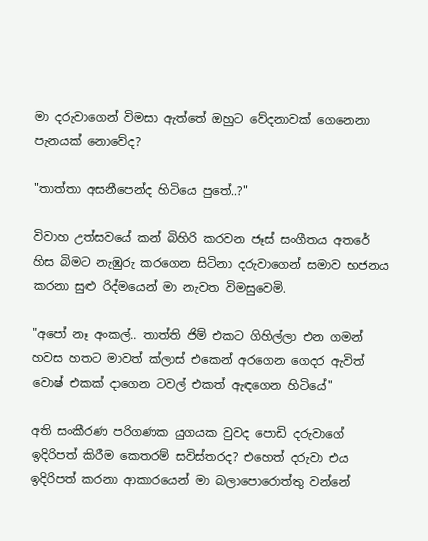මා දරුවාගෙන් විමසා ඇත්තේ ඔහුට වේදනාවක් ගෙනෙනා පැනයක් නොවේද?

"තාත්තා අසනීපෙන්ද හිටියෙ පුතේ..?"

විවාහ උත්සවයේ කන් බිහිරි කරවන ජෑස් සංගීතය අතරේ හිස බිමට නැඹුරු කරගෙන සිටිනා දරුවාගෙන් සමාව භජනය කරනා සුළු රිද්මයෙන් මා නැවත විමසුවෙමි.

"අපෝ නෑ අංකල්.. තාත්ති ජිම් එකට ගිහිල්ලා එන ගමන් හවස හතට මාවත් ක්ලාස් එකෙන් අරගෙන ගෙදර ඇවිත් වොෂ් එකක් දාගෙන ටවල් එකත් ඇඳගෙන හිටියේ"

අති සංකීරණ පරිගණක යුගයක වුවද පොඩි දරුවාගේ ඉදිරිපත් කිරීම කෙතරම් සවිස්තරද? එහෙත් දරුවා එය ඉදිරිපත් කරනා ආකාරයෙන් මා බලාපොරොත්තු වන්නේ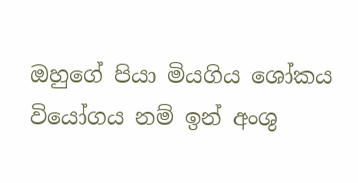ඔහුගේ පියා මියගිය ශෝකය වියෝගය නම් ඉන් අංශු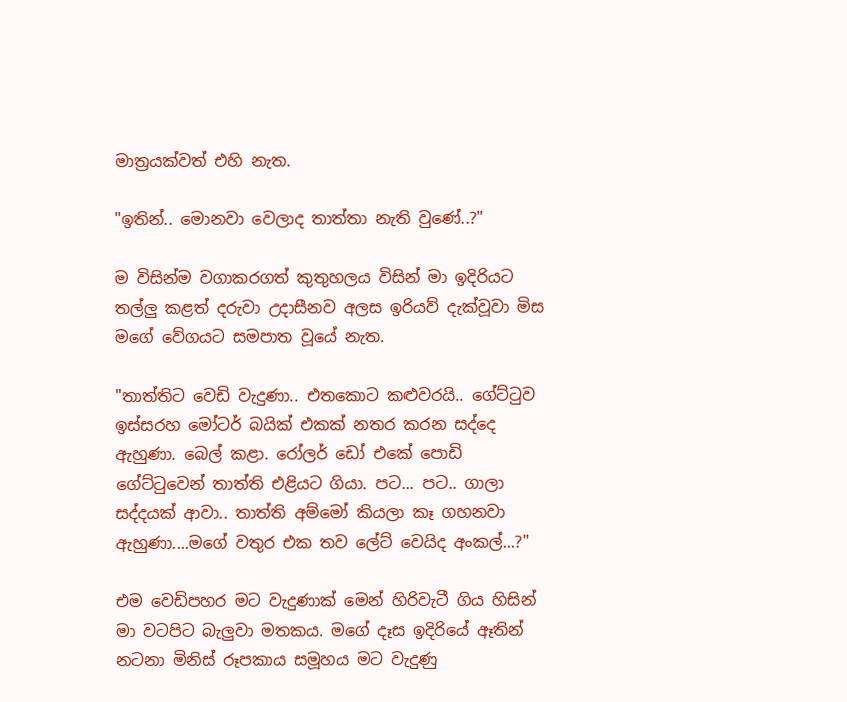මාත්‍රයක්වත් එහි නැත.

"ඉතින්.. මොනවා වෙලාද තාත්තා නැති වුණේ..?"

ම විසින්ම වගාකරගත් කුතුහලය විසින් මා ඉදිරියට තල්ලු කළත් දරුවා ‍උදාසීනව අලස ඉරියව් දැක්වූවා මිස මගේ වේගයට සමපාත වූයේ නැත.

"තාත්තිට වෙඩි වැදුණා.. එතකොට කළුවරයි.. ගේට්ටුව ඉස්සරහ මෝටර් බයික් එකක් නතර කරන සද්දෙ ඇහුණා. බෙල් කළා. රෝලර් ඩෝ එකේ පොඩි ගේට්ටුවෙන් තාත්ති එළියට ගියා. පට... පට.. ගාලා සද්දයක් ආවා.. තාත්ති අම්මෝ කියලා කෑ ගහනවා ඇහුණා....මගේ වතුර එක තව ලේට් වෙයිද අංකල්...?"

එම වෙඩිපහර මට වැදුණාක් මෙන් හිරිවැටී ගිය හිසින් මා වටපිට බැලුවා මතකය. මගේ දෑස ඉදිරියේ ඈතින් නටනා මිනිස් රූපකාය සමූහය මට වැදුණු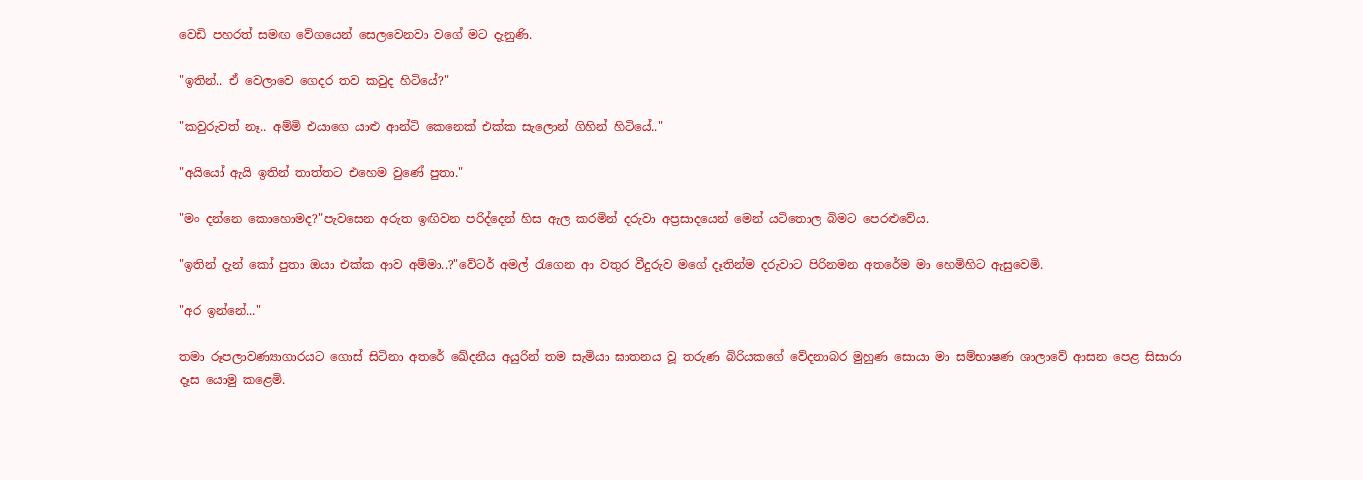වෙඩි පහරත් සමඟ වේගයෙන් සෙලවෙනවා වගේ මට දැනුණි.

"ඉතින්.. ඒ වෙලාවෙ ගෙදර තව කවුද හිටියේ?"

"කවුරුවත් නෑ.. අම්මි එයාගෙ යාළු ආන්ටි කෙනෙක් එක්ක සැලොන් ගිහින් හිටියේ.."

"අයියෝ ඇයි ඉතින් තාත්තට එහෙම වුණේ පුතා."

"මං දන්නෙ කොහොමද?"පැවසෙන අරුත ඉඟිවන පරිද්දෙන් හිස ඇල කරමින් දරුවා අප්‍රසාදයෙන් මෙන් යටිතොල බිමට පෙරළුවේය.

"ඉතින් දැන් කෝ පුතා ඔයා එක්ක ආව අම්මා..?"වේටර් අමල් රැගෙන ආ වතුර වීදුරුව මගේ දෑතින්ම දරුවාට පිරිනමන අතරේම මා හෙමිහිට ඇසුවෙමි.

"අර ඉන්නේ..."

තමා රූපලාවණ්‍යාගාරයට ගොස් සිටිනා අතරේ ඛේදනීය අයුරින් තම සැමියා ඝාතනය වූ තරුණ බිරියකගේ වේදනාබර මුහුණ සොයා මා සම්භාෂණ ශාලාවේ ආසන පෙළ සිසාරා දෑස යොමු කළෙමි.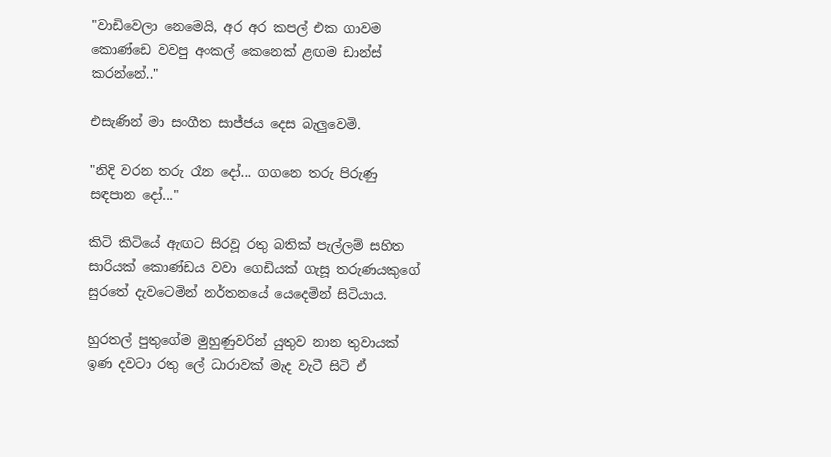"වාඩිවෙලා නෙමෙයි, අර අර කපල් එක ගාවම කොණ්ඩෙ වවපු අංකල් කෙනෙක් ළඟම ඩාන්ස් කරන්නේ.."

එසැණින් මා සංගීත සාජ්ජය දෙස බැලුවෙමි.

"නිදි වරන තරු රෑන දෝ... ගගනෙ තරු පිරුණු සඳපාන දෝ..."

කිටි කිටියේ ඇඟට සිරවූ රතු බතික් පැල්ලම් සහිත සාරියක් කොණ්ඩය වවා ගෙඩියක් ගැසූ තරුණයකුගේ සුරතේ දැවටෙමින් නර්තනයේ යෙදෙමින් සිටියාය.

හුරතල් පුතුගේම මුහුණුවරින් යුතුව නාන තුවායක් ඉණ දවටා රතු ලේ ධාරාවක් මැද වැටී සිටි ඒ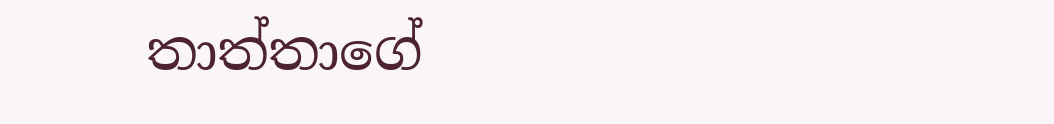තාත්තාගේ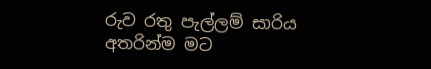රුව රතු පැල්ලම් සාරිය අතරින්ම මට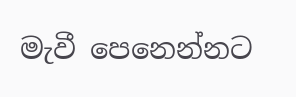මැවී පෙනෙන්නට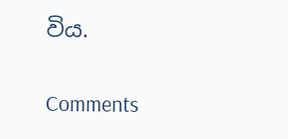විය.

Comments